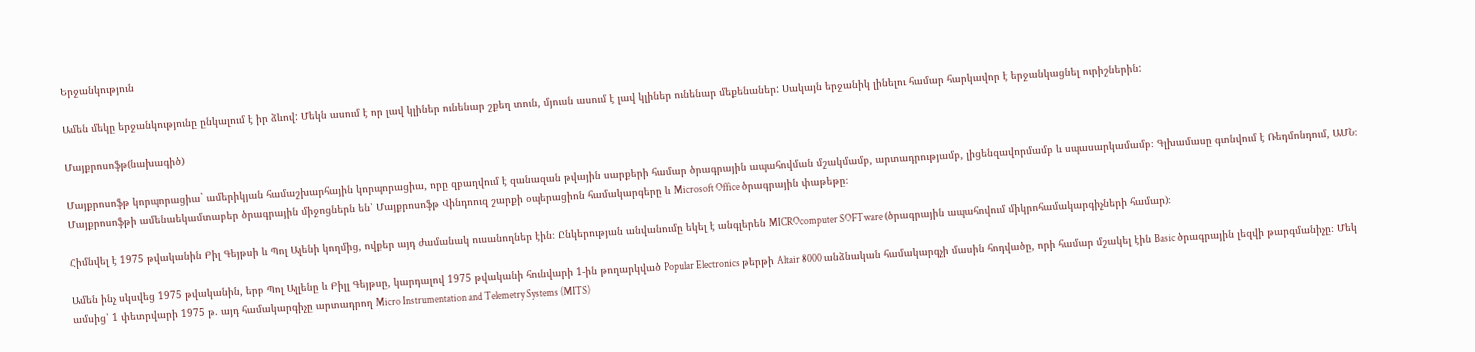Երջանկություն

Ամեն մեկը երջանկությունը ընկալում է իր ձևով: Մեկն ասում է որ լավ կլիներ ունենար շքեղ տուն, մյուսն ասում է լավ կլիներ ունենար մեքենաներ: Սակայն երջանիկ լինելու համար հարկավոր է երջանկացնել ուրիշներին:

Մայքրոսոֆթ(նախագիծ)

Մայքրոսոֆթ կորպորացիա` ամերիկյան համաշխարհային կորպորացիա, որը զբաղվում է զանազան թվային սարքերի համար ծրագրային ապահովման մշակմամբ, արտադրությամբ, լիցենզավորմամբ և սպասարկամամբ։ Գլխամասը գտնվում է Ռեդմոնդում, ԱՄՆ։ Մայքրոսոֆթի ամենաեկամտաբեր ծրագրային միջոցներն են՝ Մայքրոսոֆթ Վինդոուզ շարքի օպերացիոն համակարգերը և Microsoft Office ծրագրային փաթեթը։

Հիմնվել է 1975 թվականին Բիլ Գեյթսի և Պոլ Ալենի կողմից, ովքեր այդ ժամանակ ուսանողներ էին։ Ընկերության անվանումը եկել է անգլերեն MICROcomputer SOFTware (ծրագրային ապահովում միկրոհամակարգիչների համար)։

Ամեն ինչ սկսվեց 1975 թվականին, երբ Պոլ Ալլենը և Բիլլ Գեյթսը, կարդալով 1975 թվականի հունվարի 1-ին թողարկված Popular Electronics թերթի Altair 8000 անձնական համակարգչի մասին հոդվածը, որի համար մշակել էին Basic ծրագրային լեզվի թարգմանիչը։ Մեկ ամսից՝ 1 փետրվարի 1975 թ. այդ համակարգիչը արտադրող Micro Instrumentation and Telemetry Systems (MITS)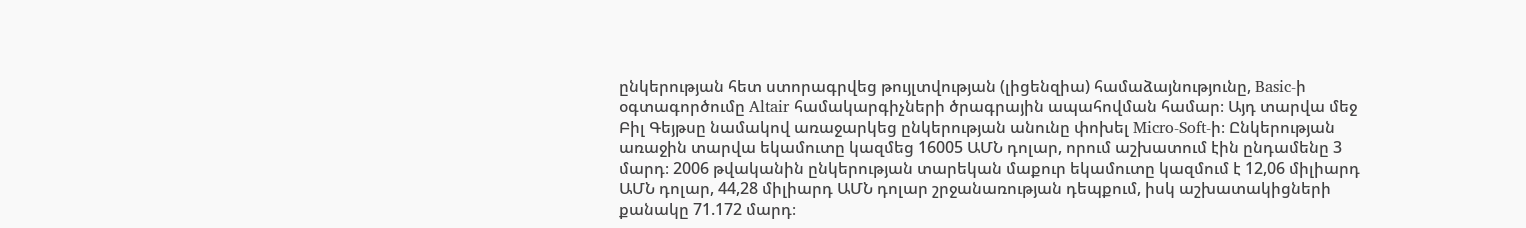ընկերության հետ ստորագրվեց թույլտվության (լիցենզիա) համաձայնությունը, Basic-ի օգտագործումը Altair համակարգիչների ծրագրային ապահովման համար։ Այդ տարվա մեջ Բիլ Գեյթսը նամակով առաջարկեց ընկերության անունը փոխել Micro-Soft-ի։ Ընկերության առաջին տարվա եկամուտը կազմեց 16005 ԱՄՆ դոլար, որում աշխատում էին ընդամենը 3 մարդ։ 2006 թվականին ընկերության տարեկան մաքուր եկամուտը կազմում է 12,06 միլիարդ ԱՄՆ դոլար, 44,28 միլիարդ ԱՄՆ դոլար շրջանառության դեպքում, իսկ աշխատակիցների քանակը 71.172 մարդ։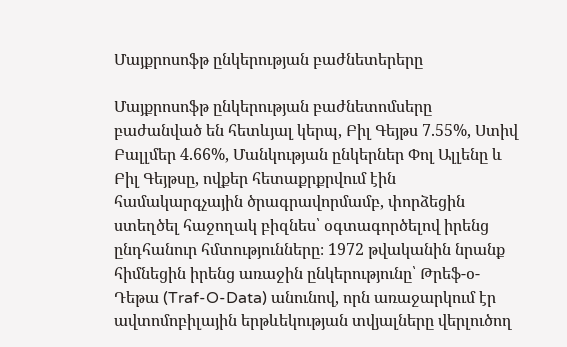Մայքրոսոֆթ ընկերության բաժնետերերը

Մայքրոսոֆթ ընկերության բաժնետոմսերը բաժանված են հետևյալ կերպ, Բիլ Գեյթս 7.55%, Ստիվ Բալլմեր 4.66%, Մանկության ընկերներ Փոլ Ալլենը և Բիլ Գեյթսը, ովքեր հետաքրքրվում էին համակարգչային ծրագրավորմամբ, փորձեցին ստեղծել հաջողակ բիզնես՝ օգտագործելով իրենց ընդհանուր հմտությունները։ 1972 թվականին նրանք հիմնեցին իրենց առաջին ընկերությունը՝ Թրեֆ-օ-Դեթա (Traf-O-Data) անունով, որն առաջարկում էր ավտոմոբիլային երթևեկության տվյալները վերլուծող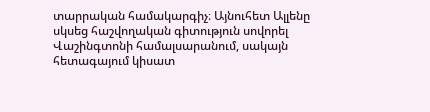տարրական համակարգիչ։ Այնուհետ Ալլենը սկսեց հաշվողական գիտություն սովորել Վաշինգտոնի համալսարանում, սակայն հետագայում կիսատ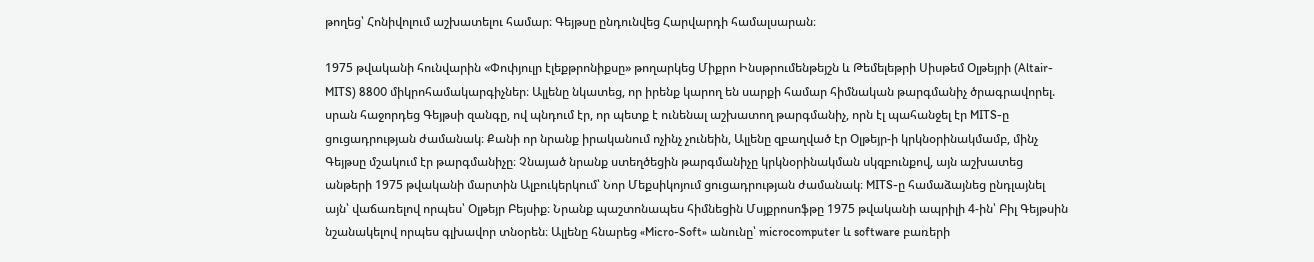թողեց՝ Հոնիվոլում աշխատելու համար։ Գեյթսը ընդունվեց Հարվարդի համալսարան։

1975 թվականի հունվարին «Փոփյուլր էլեքթրոնիքսը» թողարկեց Միքրո Ինսթրումենթեյշն և Թեմելեթրի Սիսթեմ Օլթեյրի (Altair-MITS) 8800 միկրոհամակարգիչներ։ Ալլենը նկատեց, որ իրենք կարող են սարքի համար հիմնական թարգմանիչ ծրագրավորել. սրան հաջորդեց Գեյթսի զանգը, ով պնդում էր, որ պետք է ունենալ աշխատող թարգմանիչ, որն էլ պահանջել էր MITS-ը ցուցադրության ժամանակ։ Քանի որ նրանք իրականում ոչինչ չունեին, Ալլենը զբաղված էր Օլթեյր-ի կրկնօրինակմամբ, մինչ Գեյթսը մշակում էր թարգմանիչը։ Չնայած նրանք ստեղծեցին թարգմանիչը կրկնօրինակման սկզբունքով, այն աշխատեց անթերի 1975 թվականի մարտին Ալբուկերկում՝ Նոր Մեքսիկոյում ցուցադրության ժամանակ։ MITS-ը համաձայնեց ընդլայնել այն՝ վաճառելով որպես՝ Օլթեյր Բեյսիք։ Նրանք պաշտոնապես հիմնեցին Մսյքրոսոֆթը 1975 թվականի ապրիլի 4-ին՝ Բիլ Գեյթսին նշանակելով որպես գլխավոր տնօրեն։ Ալլենը հնարեց «Micro-Soft» անունը՝ microcomputer և software բառերի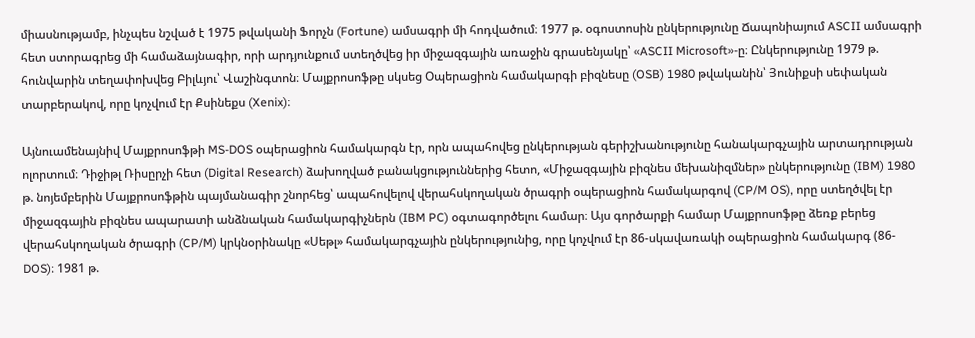միասնությամբ, ինչպես նշված է 1975 թվականի Ֆորչն (Fortune) ամսագրի մի հոդվածում։ 1977 թ. օգոստոսին ընկերությունը Ճապոնիայում ASCII ամսագրի հետ ստորագրեց մի համաձայնագիր, որի արդյունքում ստեղծվեց իր միջազգային առաջին գրասենյակը՝ «ASCII Microsoft»-ը։ Ընկերությունը 1979 թ. հունվարին տեղափոխվեց Բիլևյու՝ Վաշինգտոն։ Մայքրոսոֆթը սկսեց Օպերացիոն համակարգի բիզնեսը (OSB) 1980 թվականին՝ Յունիքսի սեփական տարբերակով, որը կոչվում էր Քսինեքս (Xenix)։

Այնուամենայնիվ Մայքրոսոֆթի MS-DOS օպերացիոն համակարգն էր, որն ապահովեց ընկերության գերիշխանությունը հանակարգչային արտադրության ոլորտում։ Դիջիթլ Ռիսըրչի հետ (Digital Research) ձախողված բանակցություններից հետո, «Միջազգային բիզնես մեխանիզմներ» ընկերությունը (IBM) 1980 թ. նոյեմբերին Մայքրոսոֆթին պայմանագիր շնորհեց՝ ապահովելով վերահսկողական ծրագրի օպերացիոն համակարգով (CP/M OS), որը ստեղծվել էր միջազգային բիզնես ապարատի անձնական համակարգիչներն (IBM PC) օգտագործելու համար։ Այս գործարքի համար Մայքրոսոֆթը ձեռք բերեց վերահսկողական ծրագրի (CP/M) կրկնօրինակը «Սեթլ» համակարգչային ընկերությունից, որը կոչվում էր 86-սկավառակի օպերացիոն համակարգ (86-DOS)։ 1981 թ.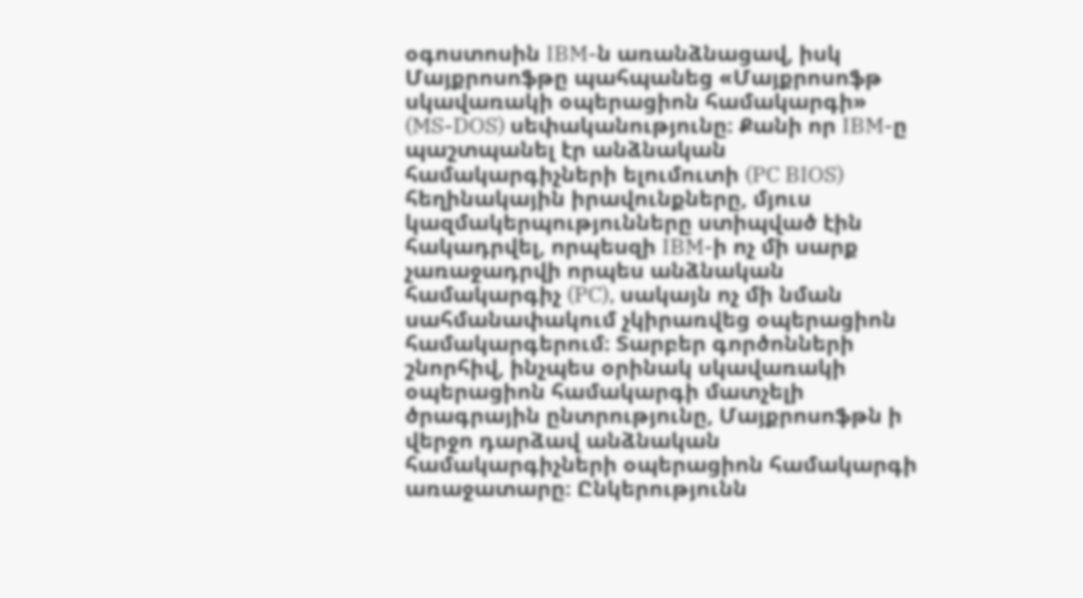օգոստոսին IBM-ն առանձնացավ, իսկ Մայքրոսոֆթը պահպանեց «Մայքրոսոֆթ սկավառակի օպերացիոն համակարգի» (MS-DOS) սեփականությունը։ Քանի որ IBM-ը պաշտպանել էր անձնական համակարգիչների ելումուտի (PC BIOS) հեղինակային իրավունքները, մյուս կազմակերպությունները ստիպված էին հակադրվել, որպեսզի IBM-ի ոչ մի սարք չառաջադրվի որպես անձնական համակարգիչ (PC), սակայն ոչ մի նման սահմանափակում չկիրառվեց օպերացիոն համակարգերում։ Տարբեր գործոնների շնորհիվ, ինչպես օրինակ սկավառակի օպերացիոն համակարգի մատչելի ծրագրային ընտրությունը, Մայքրոսոֆթն ի վերջո դարձավ անձնական համակարգիչների օպերացիոն համակարգի առաջատարը։ Ընկերությունն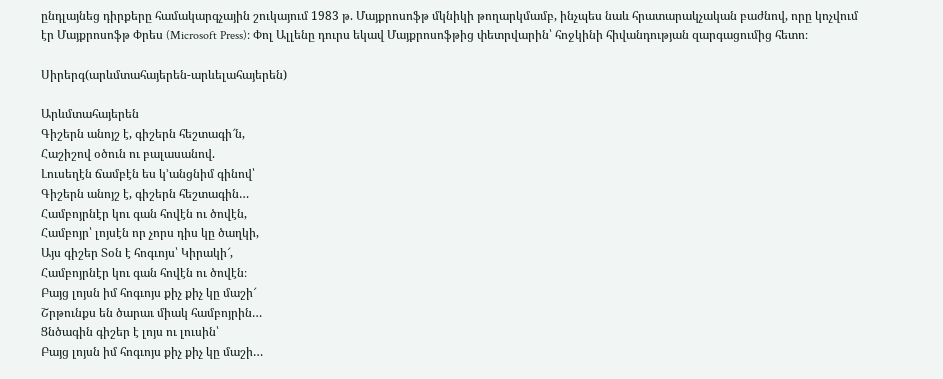ընդլայնեց դիրքերը համակարգչային շուկայում 1983 թ. Մայքրոսոֆթ մկնիկի թողարկմամբ, ինչպես նաև հրատարակչական բաժնով, որը կոչվում էր Մայքրոսոֆթ Փրես (Microsoft Press)։ Փոլ Ալլենը դուրս եկավ Մայքրոսոֆթից փետրվարին՝ հոջկինի հիվանդության զարգացումից հետո։

Սիրերգ(արևմտահայերեն-արևելահայերեն)

Արևմտահայերեն
Գիշերն անոյշ է, գիշերն հեշտագի՜ն,
Հաշիշով օծուն ու բալասանով.
Լուսեղէն ճամբէն ես կ’անցնիմ գինով՝
Գիշերն անոյշ է, գիշերն հեշտագին…
Համբոյրնէր կու գան հովէն ու ծովէն,
Համբոյր՝ լոյսէն որ չորս դիս կը ծաղկի,
Այս գիշեր Տօն է հոգւոյս՝ Կիրակի՜,
Համբոյրնէր կու գան հովէն ու ծովէն։
Բայց լոյսն իմ հոգւոյս քիչ քիչ կը մաշի՜
Շրթունքս են ծարաւ միակ համբոյրին…
Ցնծագին գիշեր է լոյս ու լուսին՝
Բայց լոյսն իմ հոգւոյս քիչ քիչ կը մաշի…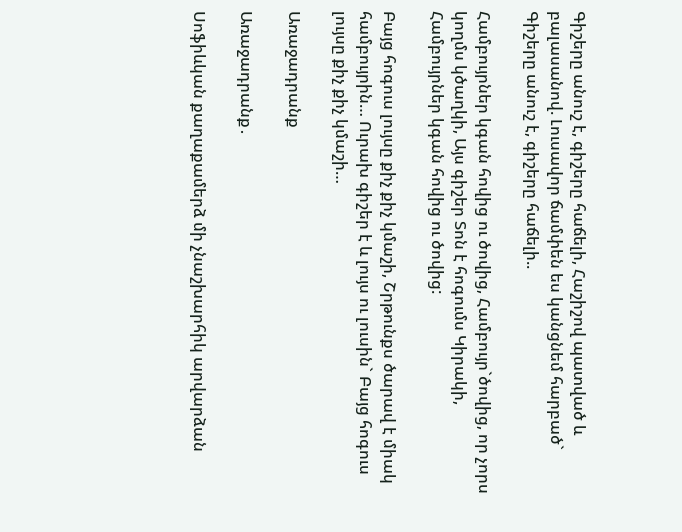Գիշերը անուշ է, գիշերը հաճելի, Հաշիշով պատված և բալասանով. Լուսավոր ճամփեն ես կանցնեմ հարբած` Գիշերը անուշ է, գիշերը հաճելի..

Համբույրներ կգան հովից ու ծովից, Համբույր`ծովից, որ չորս կողմս կծաղկի, Այս գիշեր Տոն է հոգումս Կիրակի, Համբույրներ կգան հովից ու ծովից:

Բայց հոգուս լույսը քիչ քիչ կմաշի, Շրթունքս ծարավ է միակ համբույրին… Ուրախ գիշեր է և լույս ու լուսին` Բայց հոգուս լույսը քիչ քիչ կմաշի…

Առաջադրանք

Առաջադրանք․

Սոֆիևկան քաղաքամերձ մի չնաշխարհիկ արվարձան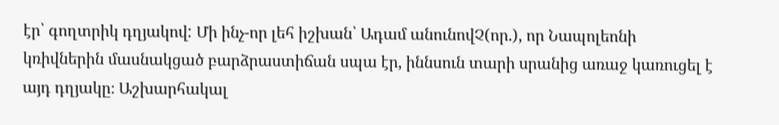էր՝ գողտրիկ դղյակով: Մի ինչ-որ լեհ իշխան՝ Ադամ անունովՉ(որ.), որ Նապոլեոնի կռիվներին մասնակցած բարձրաստիճան սպա էր, իննսուն տարի սրանից առաջ կառուցել է այդ դղյակը։ Աշխարհակալ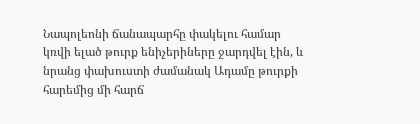Նապոլեոնի ճանապարհը փակելու համար կռվի ելած թուրք ենիչերիները ջարդվել էին, և նրանց փախուստի ժամանակ Ադամը թուրքի հարեմից մի հարճ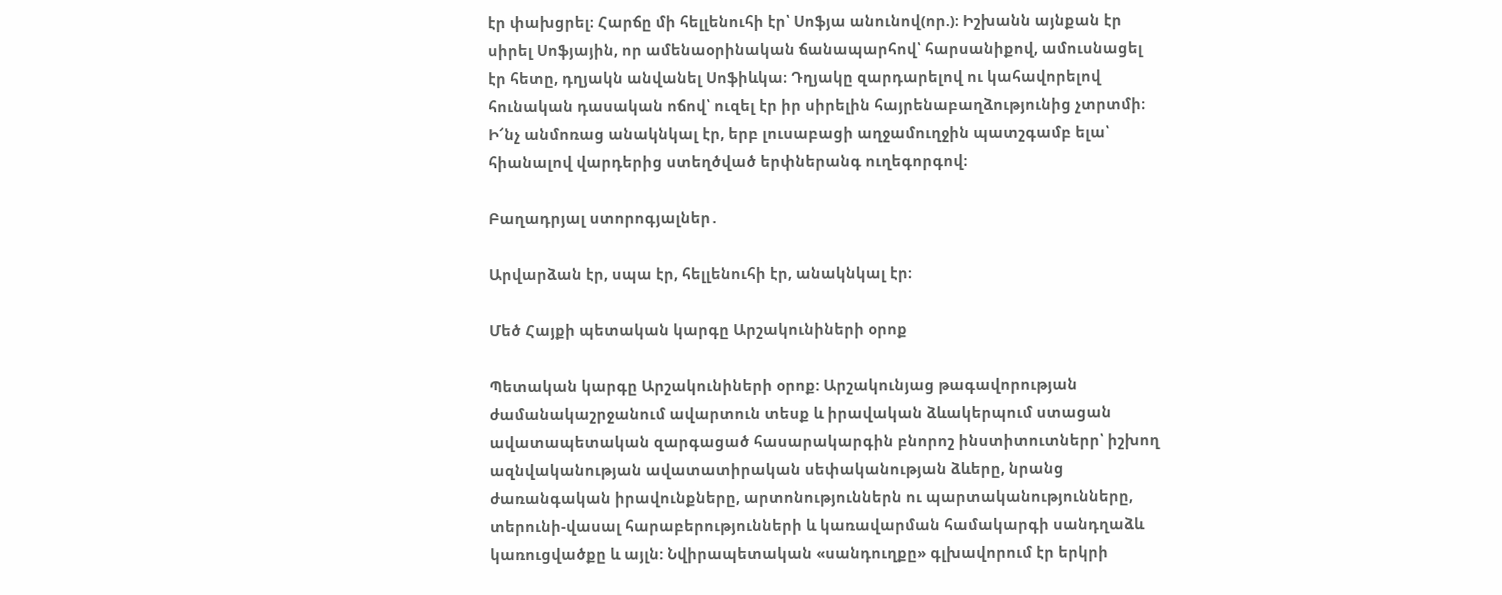էր փախցրել։ Հարճը մի հելլենուհի էր՝ Սոֆյա անունով(որ.)։ Իշխանն այնքան էր սիրել Սոֆյային, որ ամենաօրինական ճանապարհով՝ հարսանիքով, ամուսնացել էր հետը, դղյակն անվանել Սոֆիևկա։ Դղյակը զարդարելով ու կահավորելով հունական դասական ոճով՝ ուզել էր իր սիրելին հայրենաբաղձությունից չտրտմի։
Ի՜նչ անմոռաց անակնկալ էր, երբ լուսաբացի աղջամուղջին պատշգամբ ելա՝ հիանալով վարդերից ստեղծված երփներանգ ուղեգորգով։

Բաղադրյալ ստորոգյալներ․

Արվարձան էր, սպա էր, հելլենուհի էր, անակնկալ էր։

Մեծ Հայքի պետական կարգը Արշակունիների օրոք

Պետական կարգը Արշակունիների օրոք: Արշակունյաց թագավորության ժամանակաշրջանում ավարտուն տեսք և իրավական ձևակերպում ստացան ավատապետական զարգացած հասարակարգին բնորոշ ինստիտուտներր՝ իշխող ազնվականության ավատատիրական սեփականության ձևերը, նրանց ժառանգական իրավունքները, արտոնություններն ու պարտականությունները, տերունի-վասալ հարաբերությունների և կառավարման համակարգի սանդղաձև կառուցվածքը և այլն: Նվիրապետական «սանդուղքը» գլխավորում էր երկրի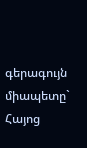գերագույն միապետը` Հայոց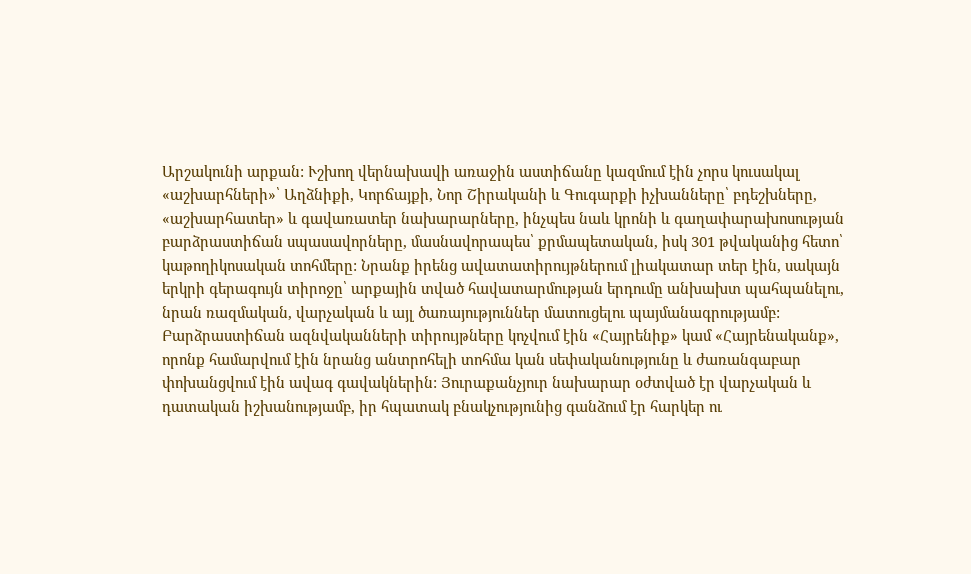Արշակունի արքան: Ւշխող վերնախավի առաջին աստիճանը կազմում էին չորս կուսակալ «աշխարհների»՝ Աղձնիքի, Կորճայքի, Նոր Շիրականի և Գուգարքի իչխանները՝ բդեշխները, «աշխարհատեր» և գավառատեր նախարարները, ինչպես նաև կրոնի և գաղափարախոսության բարձրաստիճան սպասավորները, մասնավորապես՝ քրմապետական, իսկ 301 թվականից հետո՝ կաթողիկոսական տոհմերը: Նրանք իրենց ավատատիրույթներում լիակատար տեր էին, սակայն երկրի գերագույն տիրոջը՝ արքային տված հավատարմության երդումը անխախտ պահպանելու, նրան ռազմական, վարչական և այլ ծառայություններ մատուցելու պայմանագրությամբ: Բարձրաստիճան ազնվականների տիրույթները կոչվում էին «Հայրենիք» կամ «Հայրենականք», որոնք համարվում էին նրանց անտրոհելի տոհմա կան սեփականությունը և ժառանգաբար փոխանցվում էին ավագ գավակներին: Յուրաքանչյուր նախարար օժտված էր վարչական և դատական իշխանությամբ, իր հպատակ բնակչությունից գանձում էր հարկեր ու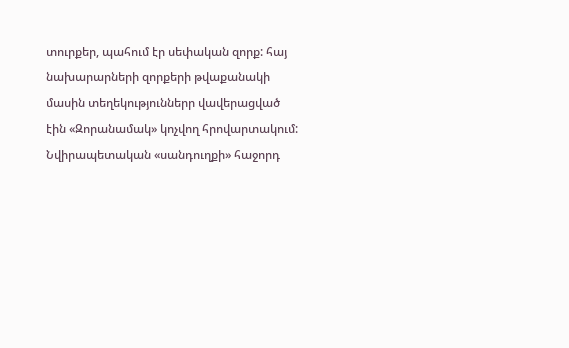տուրքեր, պահում էր սեփական զորք: հայ նախարարների զորքերի թվաքանակի մասին տեղեկություններր վավերացված էին «Զորանամակ» կոչվող հրովարտակում: Նվիրապետական «սանդուղքի» հաջորդ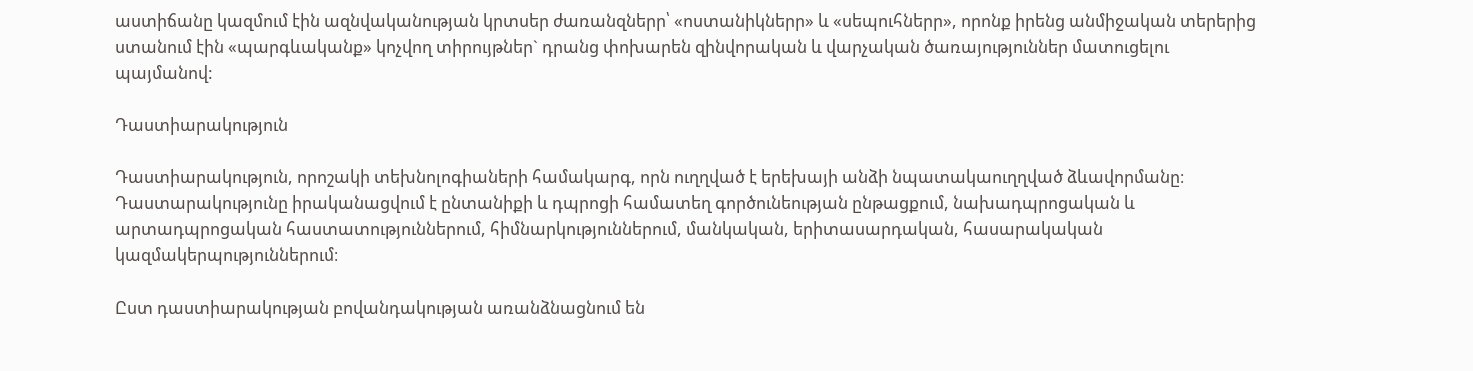աստիճանը կազմում էին ազնվականության կրտսեր ժառանզներր՝ «ոստանիկներր» և «սեպուհներր», որոնք իրենց անմիջական տերերից ստանում էին «պարգևականք» կոչվող տիրույթներ` դրանց փոխարեն զինվորական և վարչական ծառայություններ մատուցելու պայմանով:

Դաստիարակություն

Դաստիարակություն, որոշակի տեխնոլոգիաների համակարգ, որն ուղղված է երեխայի անձի նպատակաուղղված ձևավորմանը։ Դաստարակությունը իրականացվում է ընտանիքի և դպրոցի համատեղ գործունեության ընթացքում, նախադպրոցական և արտադպրոցական հաստատություններում, հիմնարկություններում, մանկական, երիտասարդական, հասարակական կազմակերպություններում։

Ըստ դաստիարակության բովանդակության առանձնացնում են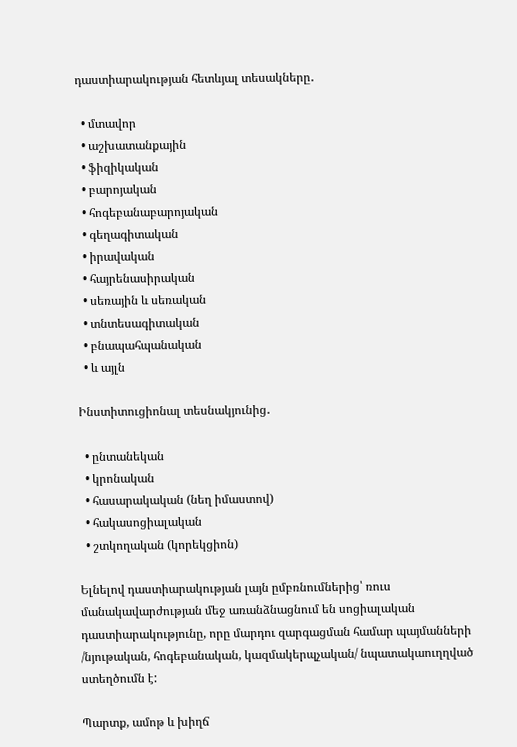դաստիարակության հետևյալ տեսակները․

  • մտավոր
  • աշխատանքային
  • ֆիզիկական
  • բարոյական
  • հոգեբանաբարոյական
  • գեղագիտական
  • իրավական
  • հայրենասիրական
  • սեռային և սեռական
  • տնտեսագիտական
  • բնապահպանական
  • և այլն

Ինստիտուցիոնալ տեսնակյունից․

  • ընտանեկան
  • կրոնական
  • հասարակական (նեղ իմաստով)
  • հակասոցիալական
  • շտկողական (կորեկցիոն)

Ելնելով դաստիարակության լայն ըմբռնումներից՝ ռուս մանակավարժության մեջ առանձնացնում են սոցիալական դաստիարակությունը, որը մարդու զարգացման համար պայմանների /նյութական, հոգեբանական, կազմակերպչական/ նպատակաուղղված ստեղծումն է:

Պարտք, ամոթ և խիղճ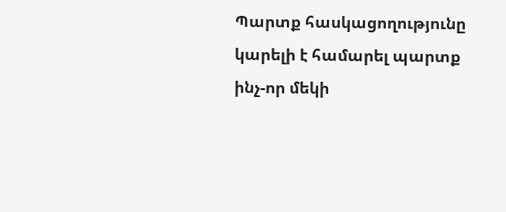Պարտք հասկացողությունը կարելի է համարել պարտք ինչ-որ մեկի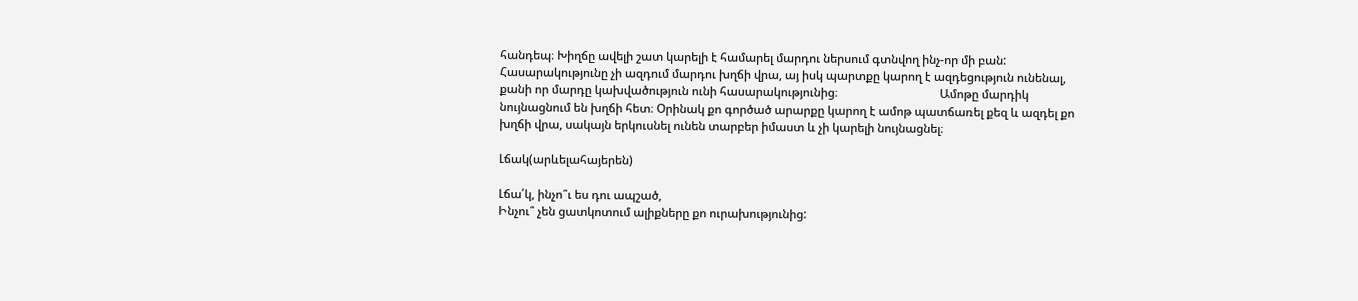հանդեպ։ Խիղճը ավելի շատ կարելի է համարել մարդու ներսում գտնվող ինչ-որ մի բան: Հասարակությունը չի ազդում մարդու խղճի վրա, այ իսկ պարտքը կարող է ազդեցություն ունենալ, քանի որ մարդը կախվածություն ունի հասարակությունից։                                  Ամոթը մարդիկ  նույնացնում են խղճի հետ։ Օրինակ քո գործած արարքը կարող է ամոթ պատճառել քեզ և ազդել քո խղճի վրա, սակայն երկուսնել ունեն տարբեր իմաստ և չի կարելի նույնացնել։

Լճակ(արևելահայերեն)

Լճա՛կ, ինչո՞ւ ես դու ապշած,
Ինչու՞ չեն ցատկոտում ալիքները քո ուրախությունից: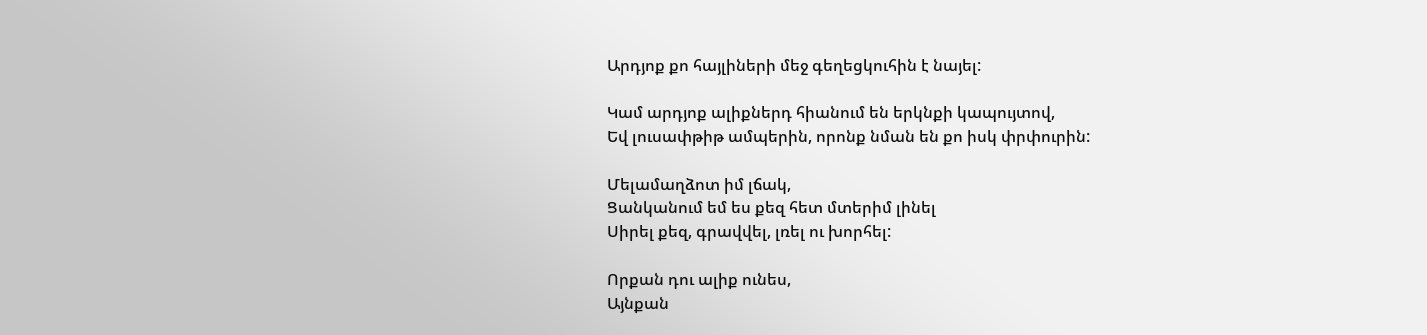Արդյոք քո հայլիների մեջ գեղեցկուհին է նայել:

Կամ արդյոք ալիքներդ հիանում են երկնքի կապույտով,
Եվ լուսափթիթ ամպերին, որոնք նման են քո իսկ փրփուրին:

Մելամաղձոտ իմ լճակ,
Ցանկանում եմ ես քեզ հետ մտերիմ լինել
Սիրել քեզ, գրավվել, լռել ու խորհել:

Որքան դու ալիք ունես,
Այնքան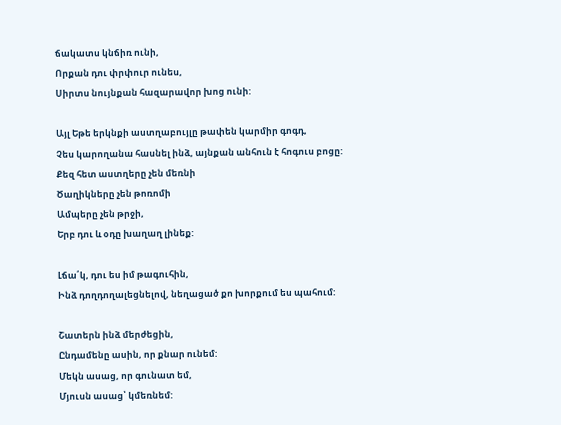ճակատս կնճիռ ունի,
Որքան դու փրփուր ունես,
Սիրտս նույնքան հազարավոր խոց ունի:

Այլ Եթե երկնքի աստղաբույլը թափեն կարմիր գոգդ,
Չես կարողանա հասնել ինձ, այնքան անհուն է հոգուս բոցը:
Քեզ հետ աստղերը չեն մեռնի
Ծաղիկները չեն թոռոմի
Ամպերը չեն թրջի,
Երբ դու և օդը խաղաղ լինեք:

Լճա՛կ, դու ես իմ թագուհին,
Ինձ դողդողալեցնելով, նեղացած քո խորքում ես պահում:

Շատերն ինձ մերժեցին,
Ընդամենը ասին, որ քնար ունեմ:
Մեկն ասաց, որ գունատ եմ,
Մյուսն ասաց՝ կմեռնեմ: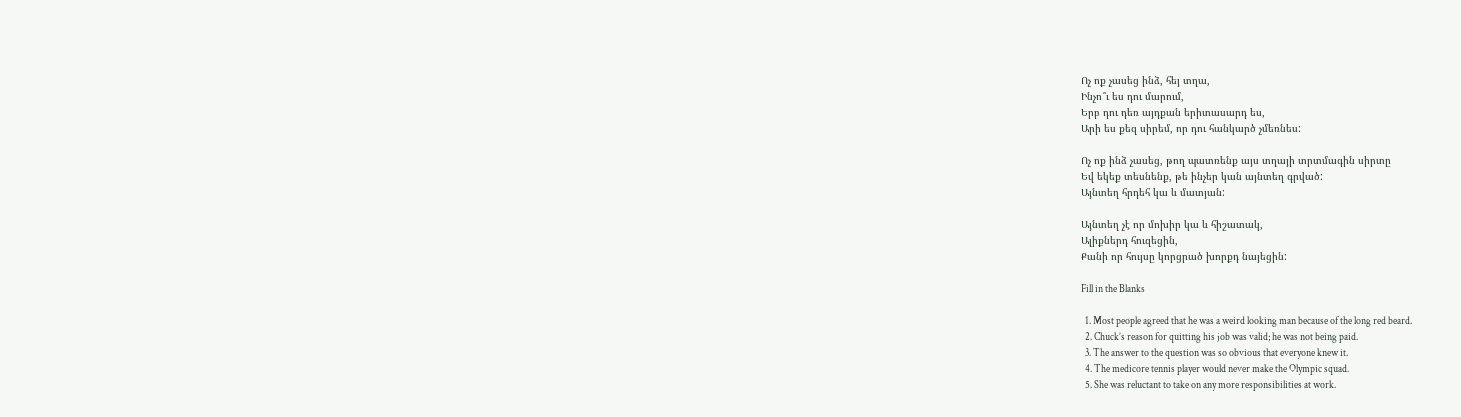Ոչ ոք չասեց ինձ, հեյ տղա,
Ինչո՞ւ ես դու մարում,
Երբ դու դեռ այդքան երիտասարդ ես,
Արի ես քեզ սիրեմ, որ դու հանկարծ չմեռնես:

Ոչ ոք ինձ չասեց, թող պատռենք այս տղայի տրտմագին սիրտը
Եվ եկեք տեսնենք, թե ինչեր կան այնտեղ գրված:
Այնտեղ հրդեհ կա և մատյան:

Այնտեղ չէ որ մոխիր կա և հիշատակ,
Ալիքներդ հուզեցին,
Քանի որ հույսը կորցրած խորքդ նայեցին:

Fill in the Blanks

  1. Most people agreed that he was a weird looking man because of the long red beard.
  2. Chuck’s reason for quitting his job was valid; he was not being paid.
  3. The answer to the question was so obvious that everyone knew it.
  4. The medicore tennis player would never make the Olympic squad.
  5. She was reluctant to take on any more responsibilities at work.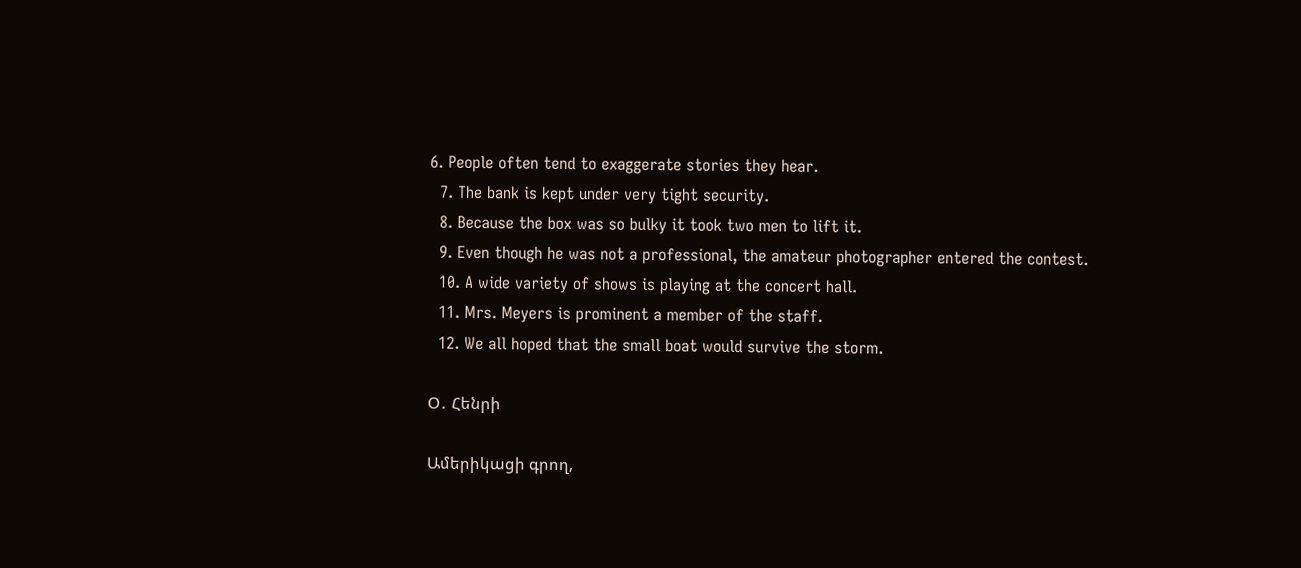6. People often tend to exaggerate stories they hear.
  7. The bank is kept under very tight security.
  8. Because the box was so bulky it took two men to lift it.
  9. Even though he was not a professional, the amateur photographer entered the contest.
  10. A wide variety of shows is playing at the concert hall.
  11. Mrs. Meyers is prominent a member of the staff.
  12. We all hoped that the small boat would survive the storm.

Օ․ Հենրի

Ամերիկացի գրող,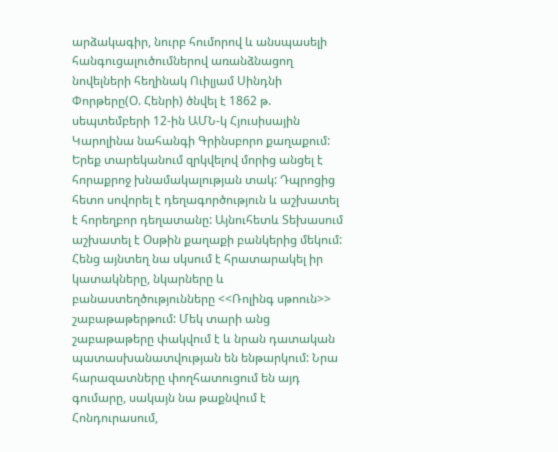արձակագիր, նուրբ հումորով և անսպասելի հանգուցալուծումներով առանձնացող նովելների հեղինակ Ուիլյամ Սինդնի Փորթերը(Օ. Հենրի) ծնվել է 1862 թ. սեպտեմբերի 12-ին ԱՄՆ-կ Հյուսիսային Կարոլինա նահանգի Գրինսբորո քաղաքում: Երեք տարեկանում զրկվելով մորից անցել է հորաքրոջ խնամակալության տակ: Դպրոցից հետո սովորել է դեղագործություն և աշխատել է հորեղբոր դեղատանը: Այնուհետև Տեխասում աշխատել է Օսթին քաղաքի բանկերից մեկում: Հենց այնտեղ նա սկսում է հրատարակել իր կատակները, նկարները և բանաստեղծությունները <<Ռոլինգ սթոուն>> շաբաթաթերթում: Մեկ տարի անց շաբաթաթերը փակվում է և նրան դատական պատասխանատվության են ենթարկում: Նրա հարազատները փողհատուցում են այդ գումարը, սակայն նա թաքնվում է Հոնդուրասում,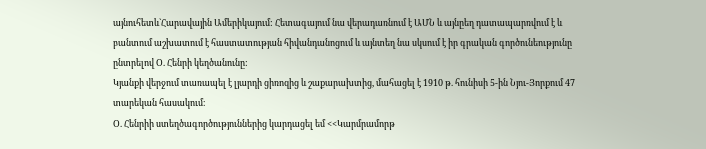այնուհետև`Հարավային Ամերիկայում: Հետագայում նա վերադառնում է ԱՄՆ և այնըեղ դատապարռվում է և բանտում աշխատում է հաստատության հիվանդանոցում և այնտեղ նա սկսում է իր գրական գործունեությունը ընտրելով Օ. Հենրի կեղծանունը:
Կյանքի վերջում տառապել է լյարդի ցիռոզից և շաքարախտից, մահացել է 1910 թ. հունիսի 5-ին Նյու-Յորքում 47 տարեկան հասակում։
Օ. Հենրիի ստեղծագործություններից կարդացել եմ <<Կարմրամորթ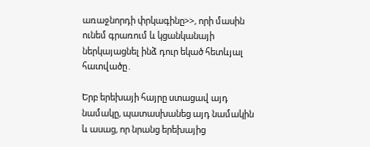առաջնորդի փրկագինը>>, որի մասին ունեմ գրառում և կցանկանայի ներկայացնել ինձ դուր եկած հետևյալ հատվածը․

Երբ երեխայի հայրը ստացավ այդ նամակը, պատասխանեց այդ նամակին և ասաց, որ նրանց երեխայից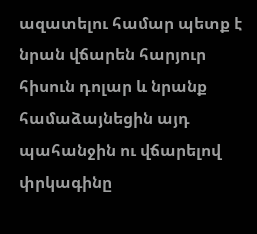ազատելու համար պետք է նրան վճարեն հարյուր հիսուն դոլար և նրանք համաձայնեցին այդ պահանջին ու վճարելով փրկագինը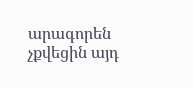արագորեն չքվեցին այդ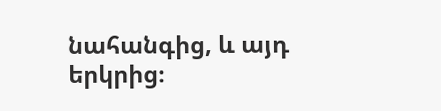նահանգից, և այդ երկրից։